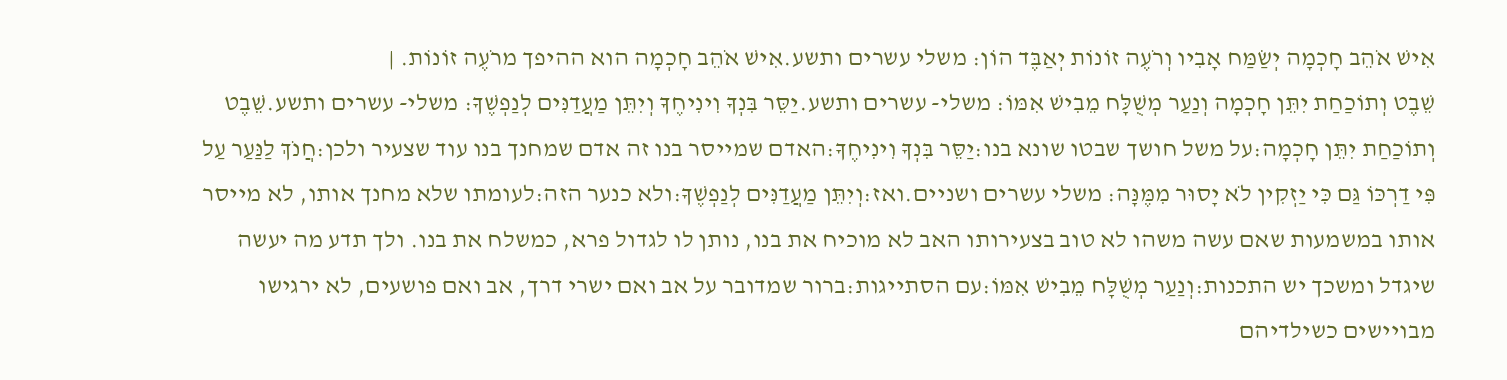אִישׁ אֹהֵב חָכְמָה יְשַׂמַּח אָבִיו וְרֹעֶה זוֹנוֹת יְאַבֶּד הוֹן: משלי עשרים ותשע.אִישׁ אֹהֵב חָכְמָה הוא ההיפך מרֹעֶה זוֹנוֹת. |
שֵׁבֶט וְתוֹכַחַת יִתֵּן חָכְמָה וְנַעַר מְשֻׁלָּח מֵבִישׁ אִמּוֹ: משלי- עשרים ותשע.יַסֵּר בִּנְךָ וִינִיחֶךָ וְיִתֵּן מַעֲדַנִּים לְנַפְשֶׁךָ: משלי- עשרים ותשע.שֵׁבֶט וְתוֹכַחַת יִתֵּן חָכְמָה:על משל חושך שבטו שונא בנו:יַסֵּר בִּנְךָ וִינִיחֶךָ:האדם שמייסר בנו זה אדם שמחנך בנו עוד שצעיר ולכן:חֲנֹךְ לַנַּעַר עַל פִּי דַרְכּוֹ גַּם כִּי יַזְקִין לֹא יָסוּר מִמֶּנָּה: משלי עשרים ושניים.ואז:וְיִתֵּן מַעֲדַנִּים לְנַפְשֶׁךָ:ולא כנער הזה:לעומתו שלא מחנך אותו, לא מייסר אותו במשמעות שאם עשה משהו לא טוב בצעירותו האב לא מוכיח את בנו, נותן לו לגדול פרא, כמשלח את בנו. ולך תדע מה יעשה שיגדל ומשכך יש התכנות:וְנַעַר מְשֻׁלָּח מֵבִישׁ אִמּוֹ:עם הסתייגות:ברור שמדובר על אב ואם ישרי דרך, אב ואם פושעים, לא ירגישו מבויישים כשילדיהם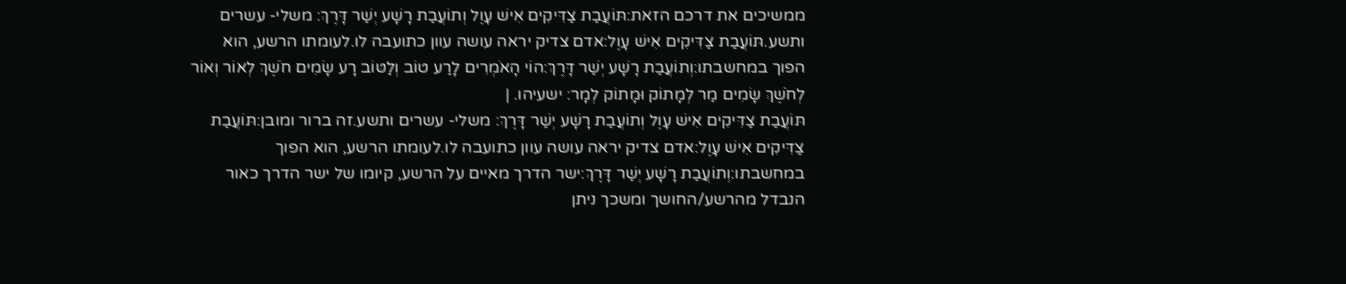ממשיכים את דרכם הזאת:תּוֹעֲבַת צַדִּיקִים אִישׁ עָוֶל וְתוֹעֲבַת רָשָׁע יְשַׁר דָּרֶךְ: משלי- עשרים ותשע.תּוֹעֲבַת צַדִּיקִים אִישׁ עָוֶל:אדם צדיק יראה עושה עוון כתועבה לו.לעומתו הרשע, הוא הפוך במחשבתו:וְתוֹעֲבַת רָשָׁע יְשַׁר דָּרֶךְ:הוֹי הָאֹמְרִים לָרַע טוֹב וְלַטּוֹב רָע שָׂמִים חֹשֶׁךְ לְאוֹר וְאוֹר לְחֹשֶׁךְ שָׂמִים מַר לְמָתוֹק וּמָתוֹק לְמָר: ישעיהו. |
תּוֹעֲבַת צַדִּיקִים אִישׁ עָוֶל וְתוֹעֲבַת רָשָׁע יְשַׁר דָּרֶךְ: משלי- עשרים ותשע.זה ברור ומובן:תּוֹעֲבַת צַדִּיקִים אִישׁ עָוֶל:אדם צדיק יראה עושה עוון כתועבה לו.לעומתו הרשע, הוא הפוך במחשבתו:וְתוֹעֲבַת רָשָׁע יְשַׁר דָּרֶךְ:ישר הדרך מאיים על הרשע, קיומו של ישר הדרך כאור הנבדל מהרשע/החושך ומשכך ניתן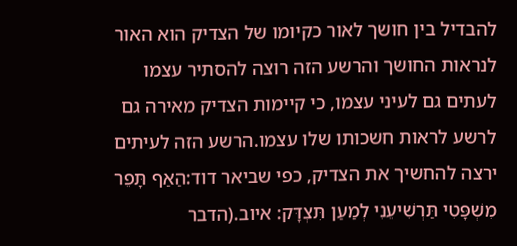להבדיל בין חושך לאור כקיומו של הצדיק הוא האור לנראות החושך והרשע הזה רוצה להסתיר עצמו לעתים גם לעיני עצמו, כי קיימות הצדיק מאירה גם לרשע לראות חשכותו שלו עצמו.הרשע הזה לעיתים ירצה להחשיך את הצדיק, כפי שביאר דוד:הַאַף תָּפֵר מִשְׁפָּטִי תַּרְשִׁיעֵנִי לְמַעַן תִּצְדָּק: איוב.(הדבר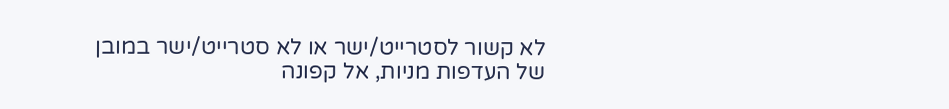לא קשור לסטרייט/ישר או לא סטרייט/ישר במובן של העדפות מניות, אל קפונה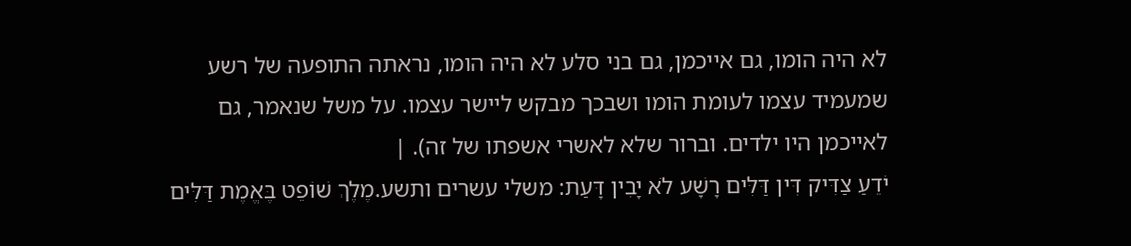לא היה הומו, גם אייכמן, גם בני סלע לא היה הומו, נראתה התופעה של רשע שמעמיד עצמו לעומת הומו ושבכך מבקש ליישר עצמו. על משל שנאמר, גם לאייכמן היו ילדים. וברור שלא לאשרי אשפתו של זה). |
יֹדֵעַ צַדִּיק דִּין דַּלִּים רָשָׁע לֹא יָבִין דָּעַת: משלי עשרים ותשע.מֶלֶךְ שׁוֹפֵט בֶּאֱמֶת דַּלִּים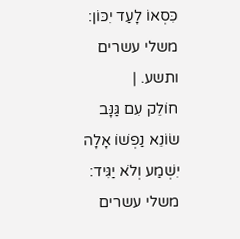כִּסְאוֹ לָעַד יִכּוֹן: משלי עשרים ותשע. |
חוֹלֵק עִם גַּנָּב שׂוֹנֵא נַפְשׁוֹ אָלָה יִשְׁמַע וְלֹא יַגִּיד: משלי עשרים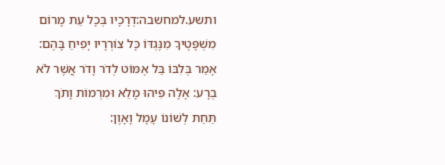ותשע.למחשבה:דְרָכָיו בְּכָל עֵת מָרוֹם מִשְׁפָּטֶיךָ מִנֶּגְדּוֹ כָּל צוֹרְרָיו יָפִיחַ בָּהֶם: אָמַר בְּלִבּוֹ בַּל אֶמּוֹט לְדֹר וָדֹר אֲשֶׁר לֹא בְרָע: אָלָה פִּיהוּ מָלֵא וּמִרְמוֹת וָתֹךְ תַּחַת לְשׁוֹנוֹ עָמָל וָאָוֶן: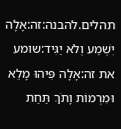תהלים.להבנה:זה:אָלָה יִשְׁמַע וְלֹא יַגִּיד:שומע את זה:אָלָה פִּיהוּ מָלֵא וּמִרְמוֹת וָתֹךְ תַּחַת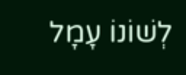לְשׁוֹנוֹ עָמָל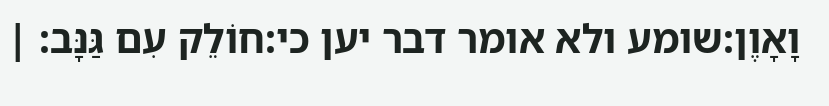וָאָוֶן:שומע ולא אומר דבר יען כי:חוֹלֵק עִם גַּנָּב: |